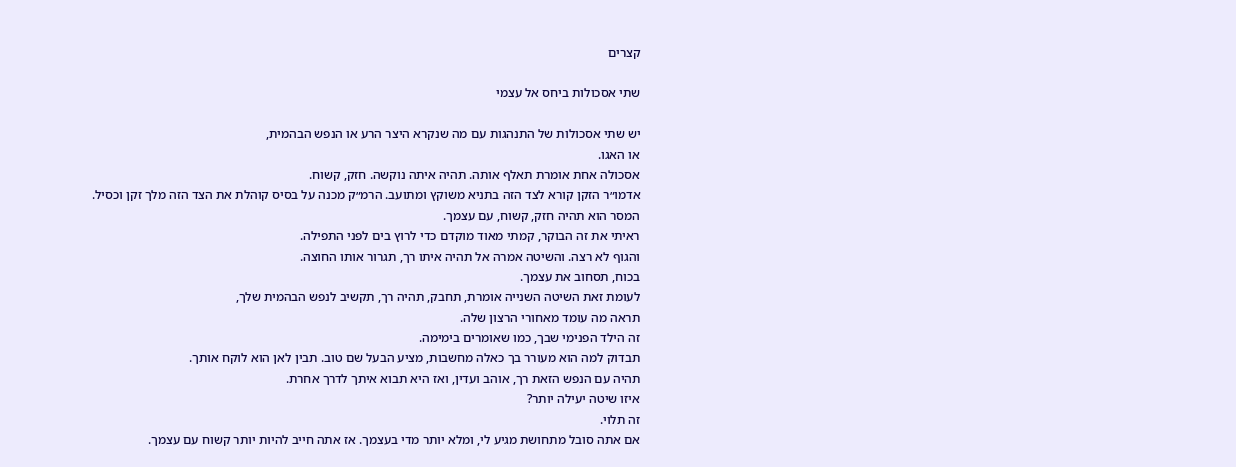קצרים

שתי אסכולות ביחס אל עצמי

יש שתי אסכולות של התנהגות עם מה שנקרא היצר הרע או הנפש הבהמית,
או האגו.
אסכולה אחת אומרת תאלף אותה. תהיה איתה נוקשה. חזק, קשוח.
אדמו״ר הזקן קורא לצד הזה בתניא משוקץ ומתועב. הרמ״ק מכנה על בסיס קוהלת את הצד הזה מלך זקן וכסיל.
המסר הוא תהיה חזק, קשוח, עם עצמך.
ראיתי את זה הבוקר, קמתי מאוד מוקדם כדי לרוץ בים לפני התפילה.
והגוף לא רצה. והשיטה אמרה אל תהיה איתו רך, תגרור אותו החוצה.
בכוח, תסחוב את עצמך.
לעומת זאת השיטה השנייה אומרת, תחבק, תהיה רך, תקשיב לנפש הבהמית שלך,
תראה מה עומד מאחורי הרצון שלה.
זה הילד הפנימי שבך, כמו שאומרים בימימה.
תבדוק למה הוא מעורר בך כאלה מחשבות, מציע הבעל שם טוב. תבין לאן הוא לוקח אותך.
תהיה עם הנפש הזאת רך, אוהב ועדין, ואז היא תבוא איתך לדרך אחרת.
איזו שיטה יעילה יותר?
זה תלוי.
אם אתה סובל מתחושת מגיע לי, ומלא יותר מדי בעצמך. אז אתה חייב להיות יותר קשוח עם עצמך.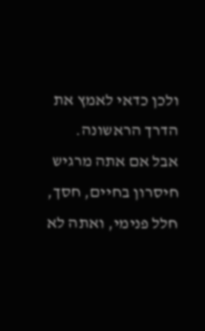ולכן כדאי לאמץ את הדרך הראשונה.
אבל אם אתה מרגיש חיסרון בחיים, חסך, חלל פנימי, ואתה לא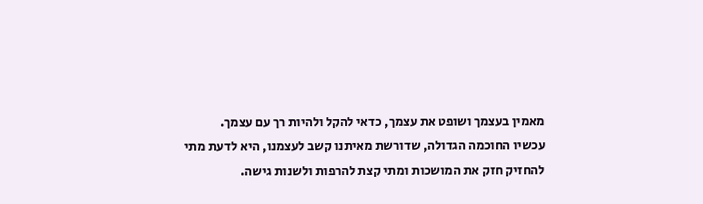מאמין בעצמך ושופט את עצמך, כדאי להקל ולהיות רך עם עצמך.
עכשיו החוכמה הגדולה, שדורשת מאיתנו קשב לעצמנו, היא לדעת מתי להחזיק חזק את המושכות ומתי קצת להרפות ולשנות גישה.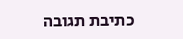כתיבת תגובה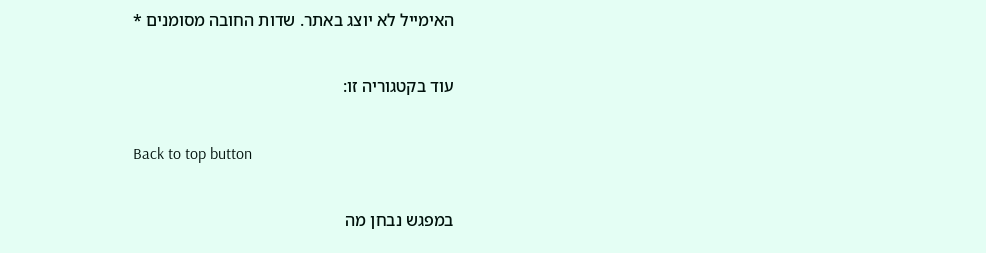האימייל לא יוצג באתר. שדות החובה מסומנים *

עוד בקטגוריה זו:

Back to top button

במפגש נבחן מה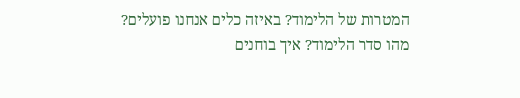המטרות של הלימוד? באיזה כלים אנחנו פועלים? מהו סדר הלימוד? איך בוחנים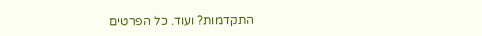התקדמות? ועוד. כל הפרטים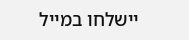יישלחו במייל